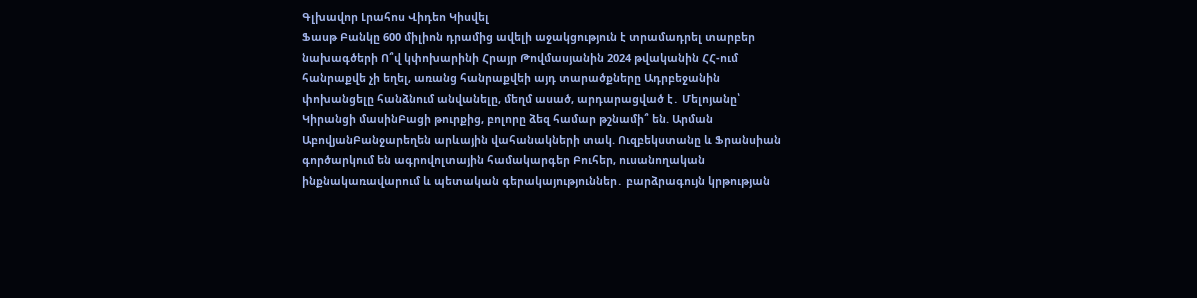Գլխավոր Լրահոս Վիդեո Կիսվել
Ֆասթ Բանկը 600 միլիոն դրամից ավելի աջակցություն է տրամադրել տարբեր նախագծերի Ո՞վ կփոխարինի Հրայր Թովմասյանին 2024 թվականին ՀՀ-ում հանրաքվե չի եղել, առանց հանրաքվեի այդ տարածքները Ադրբեջանին փոխանցելը հանձնում անվանելը, մեղմ ասած, արդարացված է․ Մելոյանը՝ Կիրանցի մասինԲացի թուրքից, բոլորը ձեզ համար թշնամի՞ են. Արման ԱբովյանԲանջարեղեն արևային վահանակների տակ. Ուզբեկստանը և Ֆրանսիան գործարկում են ագրովոլտային համակարգեր Բուհեր, ուսանողական ինքնակառավարում և պետական գերակայություններ․ բարձրագույն կրթության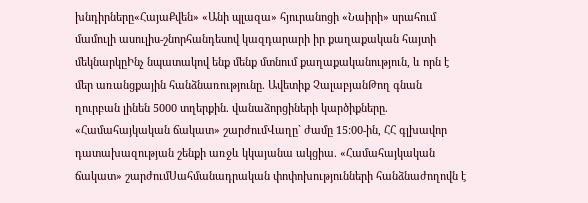խնդիրները«ՀայաՔվեն» «Անի պլազա» հյուրանոցի «Նաիրի» սրահում մամուլի ասուլիս-շնորհանդեսով կազդարարի իր քաղաքական հայտի մեկնարկըԻնչ նպատակով ենք մենք մտնում քաղաքականություն, և որն է մեր առանցքային հանձնառությունը. Ավետիք ՉալաբյանԹող գնան ղուրբան լինեն 5000 տղերքին. վանաձորցիների կարծիքները. «Համահայկական ճակատ» շարժումՎաղը` ժամը 15:00-ին, ՀՀ գլխավոր դատախազության շենքի առջև կկայանա ակցիա. «Համահայկական ճակատ» շարժումՍահմանադրական փոփոխությունների հանձնաժողովն է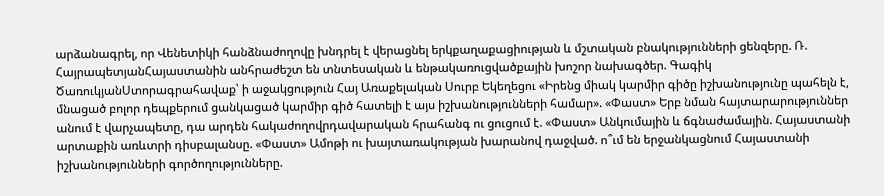արձանագրել, որ Վենետիկի հանձնաժողովը խնդրել է վերացնել երկքաղաքացիության և մշտական բնակությունների ցենզերը. Ռ. ՀայրապետյանՀայաստանին անհրաժեշտ են տնտեսական և ենթակառուցվածքային խոշոր նախագծեր. Գագիկ ԾառուկյանՍտորագրահավաք՝ ի աջակցություն Հայ Առաքելական Սուրբ Եկեղեցու «Իրենց միակ կարմիր գիծը իշխանությունը պահելն է, մնացած բոլոր դեպքերում ցանկացած կարմիր գիծ հատելի է այս իշխանությունների համար». «Փաստ» Երբ նման հայտարարություններ անում է վարչապետը, դա արդեն հակաժողովրդավարական հրահանգ ու ցուցում է. «Փաստ» Անկումային և ճգնաժամային. Հայաստանի արտաքին առևտրի դիսբալանսը. «Փաստ» Ամոթի ու խայտառակության խարանով դաջված. ո՞ւմ են երջանկացնում Հայաստանի իշխանությունների գործողությունները.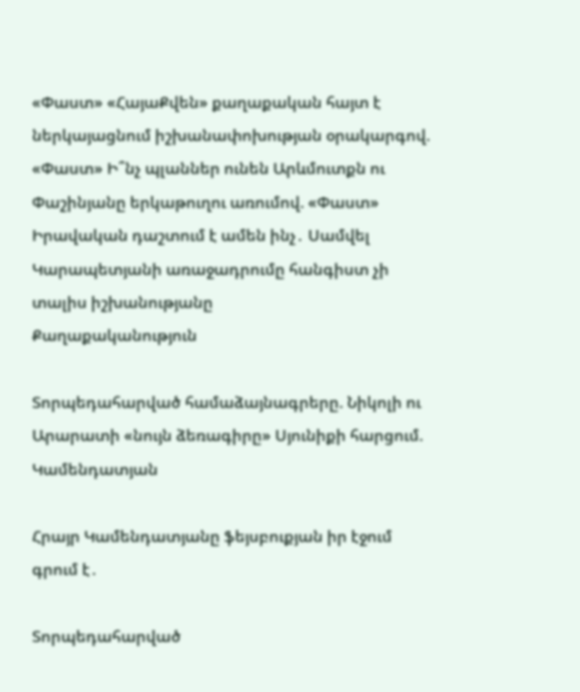«Փաստ» «ՀայաՔվեն» քաղաքական հայտ է ներկայացնում իշխանափոխության օրակարգով. «Փաստ» Ի՞նչ պլաններ ունեն Արևմուտքն ու Փաշինյանը երկաթուղու առումով. «Փաստ» Իրավական դաշտում է ամեն ինչ․ Սամվել Կարապետյանի առաջադրումը հանգիստ չի տալիս իշխանությանը
Քաղաքականություն

Տորպեդահարված համաձայնագրերը. Նիկոլի ու Արարատի «նույն ձեռագիրը» Սյունիքի հարցում. Կամենդատյան

Հրայր Կամենդատյանը ֆեյսբուքյան իր էջում գրում է․

Տորպեդահարված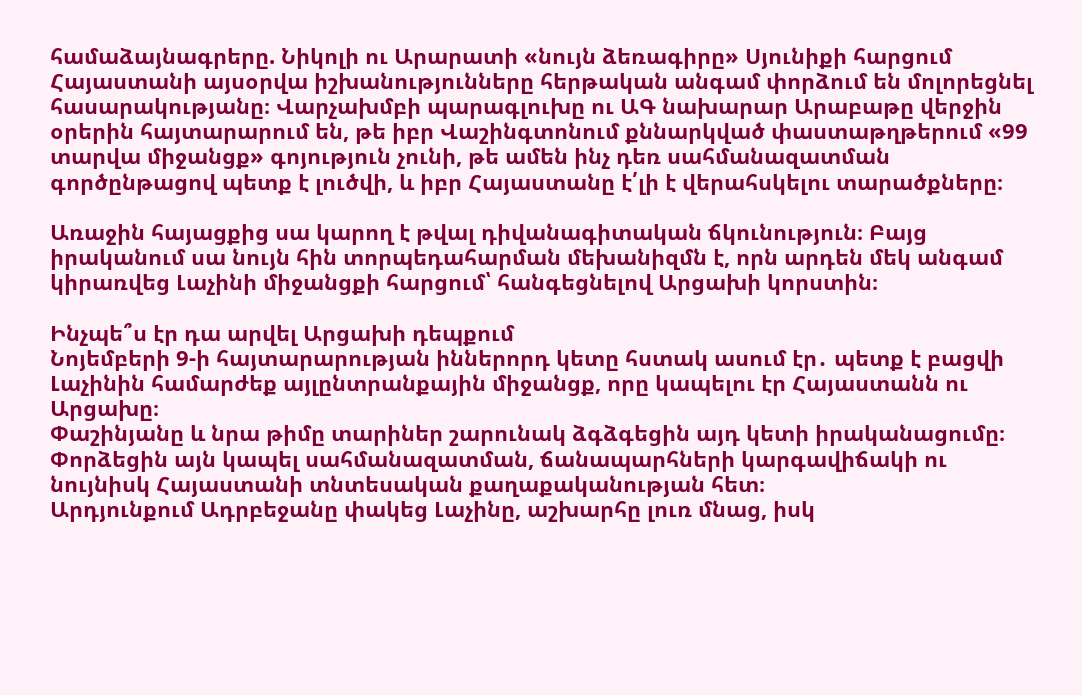համաձայնագրերը. Նիկոլի ու Արարատի «նույն ձեռագիրը» Սյունիքի հարցում
Հայաստանի այսօրվա իշխանությունները հերթական անգամ փորձում են մոլորեցնել հասարակությանը։ Վարչախմբի պարագլուխը ու ԱԳ նախարար Արաբաթը վերջին օրերին հայտարարում են, թե իբր Վաշինգտոնում քննարկված փաստաթղթերում «99 տարվա միջանցք» գոյություն չունի, թե ամեն ինչ դեռ սահմանազատման գործընթացով պետք է լուծվի, և իբր Հայաստանը է՛լի է վերահսկելու տարածքները։

Առաջին հայացքից սա կարող է թվալ դիվանագիտական ճկունություն։ Բայց իրականում սա նույն հին տորպեդահարման մեխանիզմն է, որն արդեն մեկ անգամ կիրառվեց Լաչինի միջանցքի հարցում՝ հանգեցնելով Արցախի կորստին։

Ինչպե՞ս էր դա արվել Արցախի դեպքում
Նոյեմբերի 9-ի հայտարարության իններորդ կետը հստակ ասում էր․ պետք է բացվի Լաչինին համարժեք այլընտրանքային միջանցք, որը կապելու էր Հայաստանն ու Արցախը։
Փաշինյանը և նրա թիմը տարիներ շարունակ ձգձգեցին այդ կետի իրականացումը։ Փորձեցին այն կապել սահմանազատման, ճանապարհների կարգավիճակի ու նույնիսկ Հայաստանի տնտեսական քաղաքականության հետ։
Արդյունքում Ադրբեջանը փակեց Լաչինը, աշխարհը լուռ մնաց, իսկ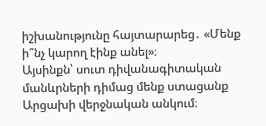իշխանությունը հայտարարեց․ «Մենք ի՞նչ կարող էինք անել»։
Այսինքն՝ սուտ դիվանագիտական մանևրների դիմաց մենք ստացանք Արցախի վերջնական անկում։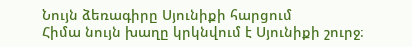Նույն ձեռագիրը Սյունիքի հարցում
Հիմա նույն խաղը կրկնվում է Սյունիքի շուրջ։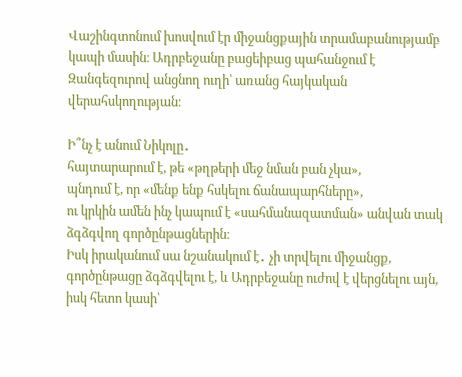Վաշինգտոնում խոսվում էր միջանցքային տրամաբանությամբ կապի մասին։ Ադրբեջանը բացեիբաց պահանջում է Զանգեզուրով անցնող ուղի՝ առանց հայկական վերահսկողության։

Ի՞նչ է անում Նիկոլը․
հայտարարում է, թե «թղթերի մեջ նման բան չկա»,
պնդում է, որ «մենք ենք հսկելու ճանապարհները»,
ու կրկին ամեն ինչ կապում է «սահմանազատման» անվան տակ ձգձգվող գործընթացներին։
Իսկ իրականում սա նշանակում է․ չի տրվելու միջանցք, գործընթացը ձգձգվելու է, և Ադրբեջանը ուժով է վերցնելու այն, իսկ հետո կասի՝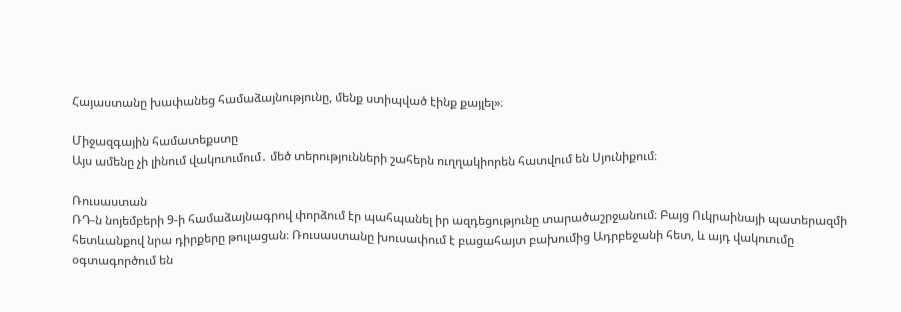Հայաստանը խափանեց համաձայնությունը, մենք ստիպված էինք քայլել»։

Միջազգային համատեքստը
Այս ամենը չի լինում վակուումում․ մեծ տերությունների շահերն ուղղակիորեն հատվում են Սյունիքում։

Ռուսաստան
ՌԴ-ն նոյեմբերի 9-ի համաձայնագրով փորձում էր պահպանել իր ազդեցությունը տարածաշրջանում։ Բայց Ուկրաինայի պատերազմի հետևանքով նրա դիրքերը թուլացան։ Ռուսաստանը խուսափում է բացահայտ բախումից Ադրբեջանի հետ, և այդ վակուումը օգտագործում են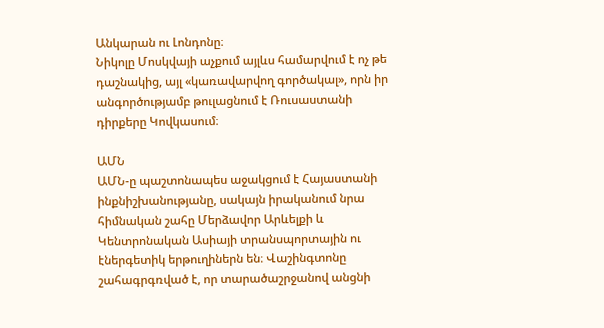Անկարան ու Լոնդոնը։
Նիկոլը Մոսկվայի աչքում այլևս համարվում է ոչ թե դաշնակից, այլ «կառավարվող գործակալ», որն իր անգործությամբ թուլացնում է Ռուսաստանի դիրքերը Կովկասում։

ԱՄՆ
ԱՄՆ-ը պաշտոնապես աջակցում է Հայաստանի ինքնիշխանությանը, սակայն իրականում նրա հիմնական շահը Մերձավոր Արևելքի և Կենտրոնական Ասիայի տրանսպորտային ու էներգետիկ երթուղիներն են։ Վաշինգտոնը շահագրգռված է, որ տարածաշրջանով անցնի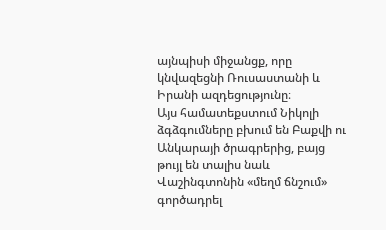այնպիսի միջանցք, որը կնվազեցնի Ռուսաստանի և Իրանի ազդեցությունը։
Այս համատեքստում Նիկոլի ձգձգումները բխում են Բաքվի ու Անկարայի ծրագրերից, բայց թույլ են տալիս նաև Վաշինգտոնին «մեղմ ճնշում» գործադրել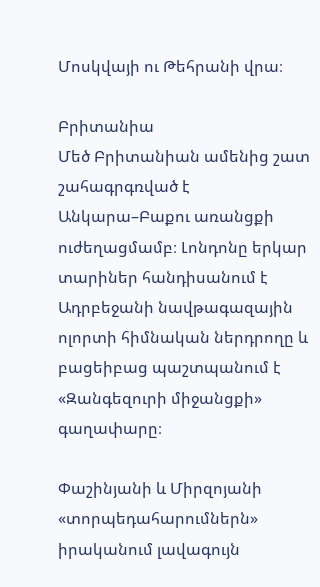Մոսկվայի ու Թեհրանի վրա։

Բրիտանիա
Մեծ Բրիտանիան ամենից շատ շահագրգռված է Անկարա–Բաքու առանցքի ուժեղացմամբ։ Լոնդոնը երկար տարիներ հանդիսանում է Ադրբեջանի նավթագազային ոլորտի հիմնական ներդրողը և բացեիբաց պաշտպանում է «Զանգեզուրի միջանցքի» գաղափարը։

Փաշինյանի և Միրզոյանի «տորպեդահարումներն» իրականում լավագույն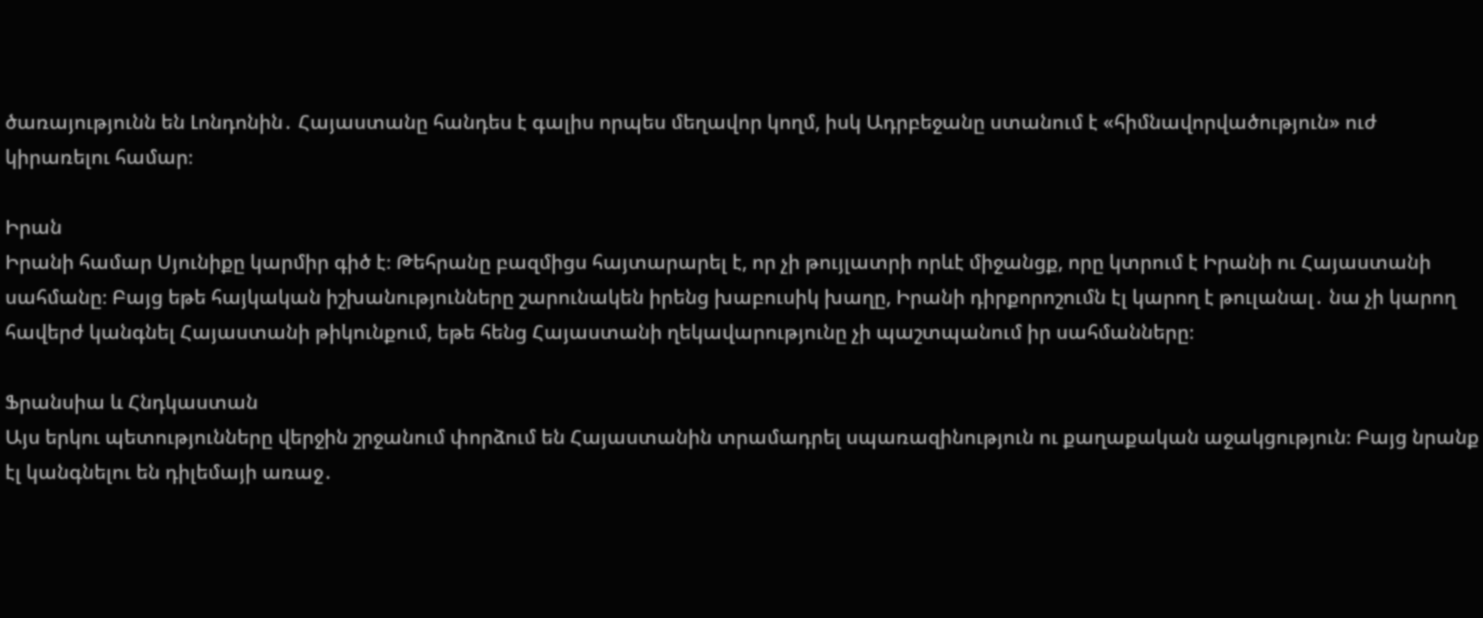ծառայությունն են Լոնդոնին․ Հայաստանը հանդես է գալիս որպես մեղավոր կողմ, իսկ Ադրբեջանը ստանում է «հիմնավորվածություն» ուժ կիրառելու համար։

Իրան
Իրանի համար Սյունիքը կարմիր գիծ է։ Թեհրանը բազմիցս հայտարարել է, որ չի թույլատրի որևէ միջանցք, որը կտրում է Իրանի ու Հայաստանի սահմանը։ Բայց եթե հայկական իշխանությունները շարունակեն իրենց խաբուսիկ խաղը, Իրանի դիրքորոշումն էլ կարող է թուլանալ․ նա չի կարող հավերժ կանգնել Հայաստանի թիկունքում, եթե հենց Հայաստանի ղեկավարությունը չի պաշտպանում իր սահմանները։

Ֆրանսիա և Հնդկաստան
Այս երկու պետությունները վերջին շրջանում փորձում են Հայաստանին տրամադրել սպառազինություն ու քաղաքական աջակցություն։ Բայց նրանք էլ կանգնելու են դիլեմայի առաջ․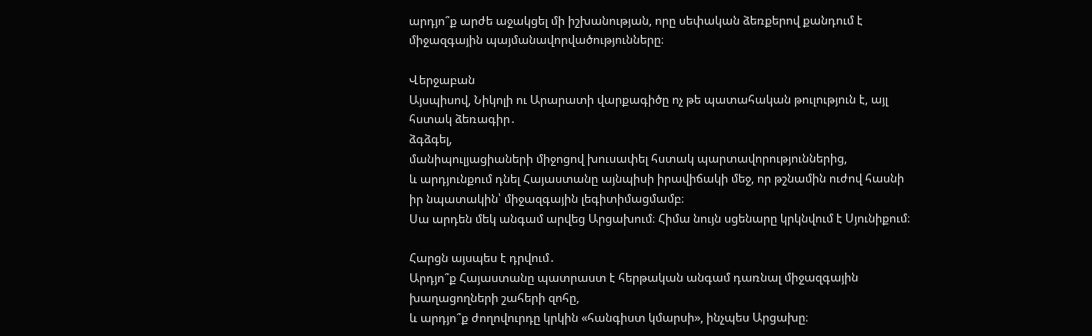արդյո՞ք արժե աջակցել մի իշխանության, որը սեփական ձեռքերով քանդում է միջազգային պայմանավորվածությունները։

Վերջաբան
Այսպիսով, Նիկոլի ու Արարատի վարքագիծը ոչ թե պատահական թուլություն է, այլ հստակ ձեռագիր․
ձգձգել,
մանիպուլյացիաների միջոցով խուսափել հստակ պարտավորություններից,
և արդյունքում դնել Հայաստանը այնպիսի իրավիճակի մեջ, որ թշնամին ուժով հասնի իր նպատակին՝ միջազգային լեգիտիմացմամբ։
Սա արդեն մեկ անգամ արվեց Արցախում։ Հիմա նույն սցենարը կրկնվում է Սյունիքում։

Հարցն այսպես է դրվում․
Արդյո՞ք Հայաստանը պատրաստ է հերթական անգամ դառնալ միջազգային խաղացողների շահերի զոհը,
և արդյո՞ք ժողովուրդը կրկին «հանգիստ կմարսի», ինչպես Արցախը։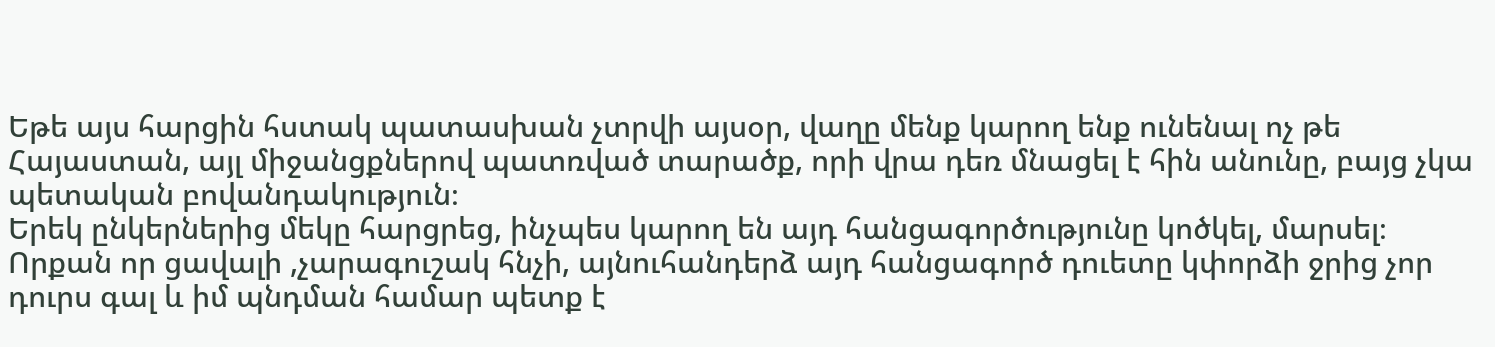Եթե այս հարցին հստակ պատասխան չտրվի այսօր, վաղը մենք կարող ենք ունենալ ոչ թե Հայաստան, այլ միջանցքներով պատռված տարածք, որի վրա դեռ մնացել է հին անունը, բայց չկա պետական բովանդակություն։
Երեկ ընկերներից մեկը հարցրեց, ինչպես կարող են այդ հանցագործությունը կոծկել, մարսել։ Որքան որ ցավալի ,չարագուշակ հնչի, այնուհանդերձ այդ հանցագործ դուետը կփորձի ջրից չոր դուրս գալ և իմ պնդման համար պետք է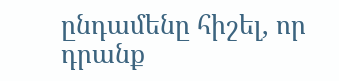ընդամենը հիշել, որ դրանք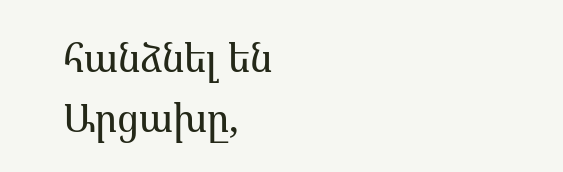հանձնել են Արցախը,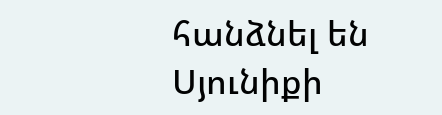հանձնել են Սյունիքի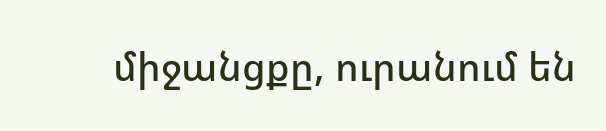միջանցքը, ուրանում են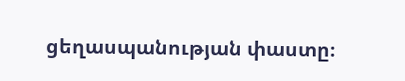ցեղասպանության փաստը։